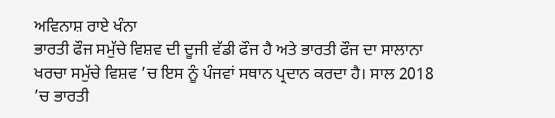ਅਵਿਨਾਸ਼ ਰਾਏ ਖੰਨਾ
ਭਾਰਤੀ ਫੌਜ ਸਮੁੱਚੇ ਵਿਸ਼ਵ ਦੀ ਦੂਜੀ ਵੱਡੀ ਫੌਜ ਹੈ ਅਤੇ ਭਾਰਤੀ ਫੌਜ ਦਾ ਸਾਲਾਨਾ ਖਰਚਾ ਸਮੁੱਚੇ ਵਿਸ਼ਵ ’ਚ ਇਸ ਨੂੰ ਪੰਜਵਾਂ ਸਥਾਨ ਪ੍ਰਦਾਨ ਕਰਦਾ ਹੈ। ਸਾਲ 2018 ’ਚ ਭਾਰਤੀ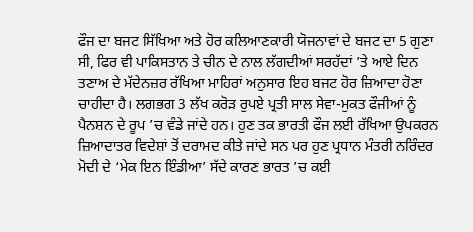ਫੌਜ ਦਾ ਬਜਟ ਸਿੱਖਿਆ ਅਤੇ ਹੋਰ ਕਲਿਆਣਕਾਰੀ ਯੋਜਨਾਵਾਂ ਦੇ ਬਜਟ ਦਾ 5 ਗੁਣਾ ਸੀ, ਫਿਰ ਵੀ ਪਾਕਿਸਤਾਨ ਤੇ ਚੀਨ ਦੇ ਨਾਲ ਲੱਗਦੀਆਂ ਸਰਹੱਦਾਂ ’ਤੇ ਆਏ ਦਿਨ ਤਣਾਅ ਦੇ ਮੱਦੇਨਜ਼ਰ ਰੱਖਿਆ ਮਾਹਿਰਾਂ ਅਨੁਸਾਰ ਇਹ ਬਜਟ ਹੋਰ ਜ਼ਿਆਦਾ ਹੋਣਾ ਚਾਹੀਦਾ ਹੈ। ਲਗਭਗ 3 ਲੱਖ ਕਰੋੜ ਰੁਪਏ ਪ੍ਰਤੀ ਸਾਲ ਸੇਵਾ-ਮੁਕਤ ਫੌਜੀਆਂ ਨੂੰ ਪੈਨਸ਼ਨ ਦੇ ਰੂਪ ’ਚ ਵੰਡੇ ਜਾਂਦੇ ਹਨ। ਹੁਣ ਤਕ ਭਾਰਤੀ ਫੌਜ ਲਈ ਰੱਖਿਆ ਉਪਕਰਨ ਜ਼ਿਆਦਾਤਰ ਵਿਦੇਸ਼ਾਂ ਤੋਂ ਦਰਾਮਦ ਕੀਤੇ ਜਾਂਦੇ ਸਨ ਪਰ ਹੁਣ ਪ੍ਰਧਾਨ ਮੰਤਰੀ ਨਰਿੰਦਰ ਮੋਦੀ ਦੇ ‘ਮੇਕ ਇਨ ਇੰਡੀਆ’ ਸੱਦੇ ਕਾਰਣ ਭਾਰਤ ’ਚ ਕਈ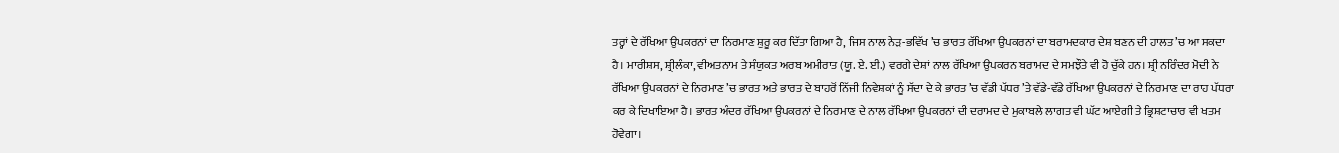ਤਰ੍ਹਾਂ ਦੇ ਰੱਖਿਆ ਉਪਕਰਨਾਂ ਦਾ ਨਿਰਮਾਣ ਸ਼ੁਰੂ ਕਰ ਦਿੱਤਾ ਗਿਆ ਹੈ, ਜਿਸ ਨਾਲ ਨੇੜ-ਭਵਿੱਖ ’ਚ ਭਾਰਤ ਰੱਖਿਆ ਉਪਕਰਨਾਂ ਦਾ ਬਰਾਮਦਕਾਰ ਦੇਸ਼ ਬਣਨ ਦੀ ਹਾਲਤ ’ਚ ਆ ਸਕਦਾ ਹੈ। ਮਾਰੀਸ਼ਸ, ਸ਼੍ਰੀਲੰਕਾ, ਵੀਅਤਨਾਮ ਤੇ ਸੰਯੁਕਤ ਅਰਬ ਅਮੀਰਾਤ (ਯੂ. ਏ. ਈ.) ਵਰਗੇ ਦੇਸ਼ਾਂ ਨਾਲ ਰੱਖਿਆ ਉਪਕਰਨ ਬਰਾਮਦ ਦੇ ਸਮਝੌਤੇ ਵੀ ਹੋ ਚੁੱਕੇ ਹਨ। ਸ਼੍ਰੀ ਨਰਿੰਦਰ ਮੋਦੀ ਨੇ ਰੱਖਿਆ ਉਪਕਰਨਾਂ ਦੇ ਨਿਰਮਾਣ ’ਚ ਭਾਰਤ ਅਤੇ ਭਾਰਤ ਦੇ ਬਾਹਰੋਂ ਨਿੱਜੀ ਨਿਵੇਸ਼ਕਾਂ ਨੂੰ ਸੱਦਾ ਦੇ ਕੇ ਭਾਰਤ ’ਚ ਵੱਡੀ ਪੱਧਰ ’ਤੇ ਵੱਡੇ-ਵੱਡੇ ਰੱਖਿਆ ਉਪਕਰਨਾਂ ਦੇ ਨਿਰਮਾਣ ਦਾ ਰਾਹ ਪੱਧਰਾ ਕਰ ਕੇ ਦਿਖਾਇਆ ਹੈ। ਭਾਰਤ ਅੰਦਰ ਰੱਖਿਆ ਉਪਕਰਨਾਂ ਦੇ ਨਿਰਮਾਣ ਦੇ ਨਾਲ ਰੱਖਿਆ ਉਪਕਰਨਾਂ ਦੀ ਦਰਾਮਦ ਦੇ ਮੁਕਾਬਲੇ ਲਾਗਤ ਵੀ ਘੱਟ ਆਏਗੀ ਤੇ ਭ੍ਰਿਸ਼ਟਾਚਾਰ ਵੀ ਖਤਮ ਹੋਵੇਗਾ।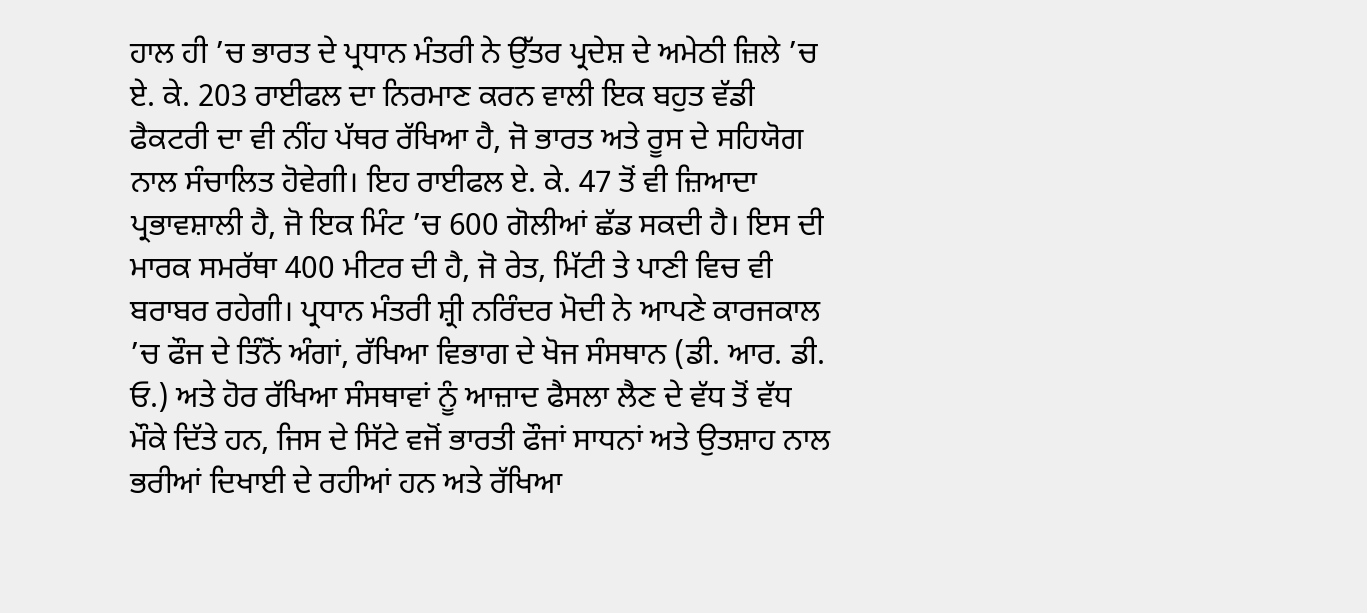ਹਾਲ ਹੀ ’ਚ ਭਾਰਤ ਦੇ ਪ੍ਰਧਾਨ ਮੰਤਰੀ ਨੇ ਉੱਤਰ ਪ੍ਰਦੇਸ਼ ਦੇ ਅਮੇਠੀ ਜ਼ਿਲੇ ’ਚ ਏ. ਕੇ. 203 ਰਾਈਫਲ ਦਾ ਨਿਰਮਾਣ ਕਰਨ ਵਾਲੀ ਇਕ ਬਹੁਤ ਵੱਡੀ ਫੈਕਟਰੀ ਦਾ ਵੀ ਨੀਂਹ ਪੱਥਰ ਰੱਖਿਆ ਹੈ, ਜੋ ਭਾਰਤ ਅਤੇ ਰੂਸ ਦੇ ਸਹਿਯੋਗ ਨਾਲ ਸੰਚਾਲਿਤ ਹੋਵੇਗੀ। ਇਹ ਰਾਈਫਲ ਏ. ਕੇ. 47 ਤੋਂ ਵੀ ਜ਼ਿਆਦਾ ਪ੍ਰਭਾਵਸ਼ਾਲੀ ਹੈ, ਜੋ ਇਕ ਮਿੰਟ ’ਚ 600 ਗੋਲੀਆਂ ਛੱਡ ਸਕਦੀ ਹੈ। ਇਸ ਦੀ ਮਾਰਕ ਸਮਰੱਥਾ 400 ਮੀਟਰ ਦੀ ਹੈ, ਜੋ ਰੇਤ, ਮਿੱਟੀ ਤੇ ਪਾਣੀ ਵਿਚ ਵੀ ਬਰਾਬਰ ਰਹੇਗੀ। ਪ੍ਰਧਾਨ ਮੰਤਰੀ ਸ਼੍ਰੀ ਨਰਿੰਦਰ ਮੋਦੀ ਨੇ ਆਪਣੇ ਕਾਰਜਕਾਲ ’ਚ ਫੌਜ ਦੇ ਤਿੰਨੋਂ ਅੰਗਾਂ, ਰੱਖਿਆ ਵਿਭਾਗ ਦੇ ਖੋਜ ਸੰਸਥਾਨ (ਡੀ. ਆਰ. ਡੀ. ਓ.) ਅਤੇ ਹੋਰ ਰੱਖਿਆ ਸੰਸਥਾਵਾਂ ਨੂੰ ਆਜ਼ਾਦ ਫੈਸਲਾ ਲੈਣ ਦੇ ਵੱਧ ਤੋਂ ਵੱਧ ਮੌਕੇ ਦਿੱਤੇ ਹਨ, ਜਿਸ ਦੇ ਸਿੱਟੇ ਵਜੋਂ ਭਾਰਤੀ ਫੌਜਾਂ ਸਾਧਨਾਂ ਅਤੇ ਉਤਸ਼ਾਹ ਨਾਲ ਭਰੀਆਂ ਦਿਖਾਈ ਦੇ ਰਹੀਆਂ ਹਨ ਅਤੇ ਰੱਖਿਆ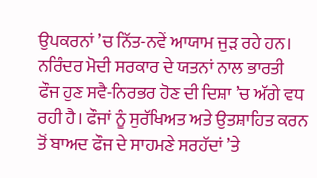ਉਪਕਰਨਾਂ ’ਚ ਨਿੱਤ-ਨਵੇਂ ਆਯਾਮ ਜੁੜ ਰਹੇ ਹਨ। ਨਰਿੰਦਰ ਮੋਦੀ ਸਰਕਾਰ ਦੇ ਯਤਨਾਂ ਨਾਲ ਭਾਰਤੀ ਫੌਜ ਹੁਣ ਸਵੈ-ਨਿਰਭਰ ਹੋਣ ਦੀ ਦਿਸ਼ਾ ’ਚ ਅੱਗੇ ਵਧ ਰਹੀ ਹੈ। ਫੌਜਾਂ ਨੂੰ ਸੁਰੱਖਿਅਤ ਅਤੇ ਉਤਸ਼ਾਹਿਤ ਕਰਨ ਤੋਂ ਬਾਅਦ ਫੌਜ ਦੇ ਸਾਹਮਣੇ ਸਰਹੱਦਾਂ ’ਤੇ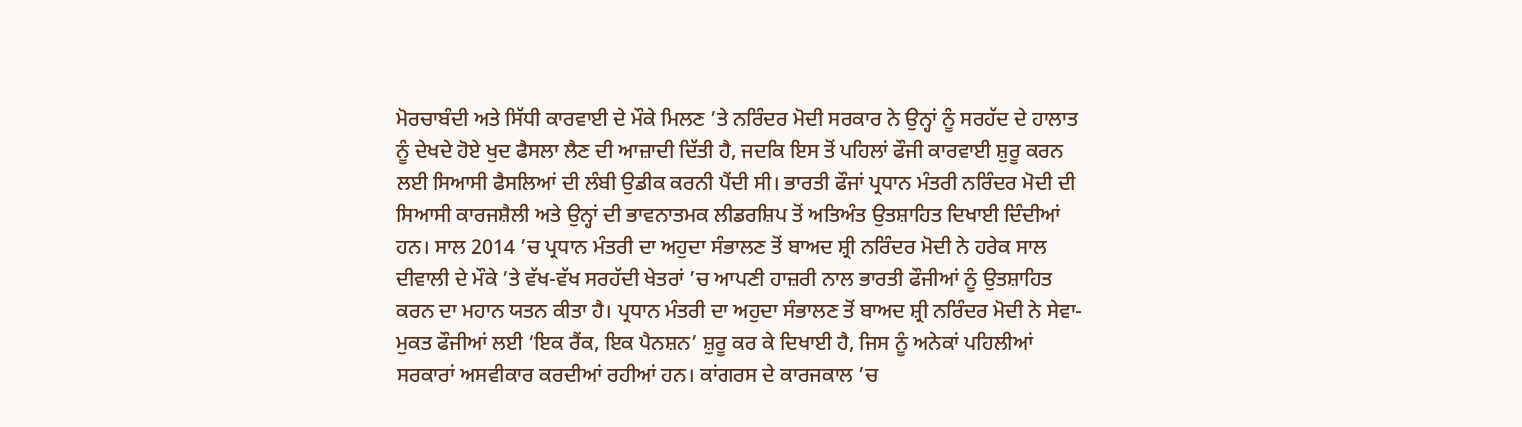ਮੋਰਚਾਬੰਦੀ ਅਤੇ ਸਿੱਧੀ ਕਾਰਵਾਈ ਦੇ ਮੌਕੇ ਮਿਲਣ ’ਤੇ ਨਰਿੰਦਰ ਮੋਦੀ ਸਰਕਾਰ ਨੇ ਉਨ੍ਹਾਂ ਨੂੰ ਸਰਹੱਦ ਦੇ ਹਾਲਾਤ ਨੂੰ ਦੇਖਦੇ ਹੋਏ ਖੁਦ ਫੈਸਲਾ ਲੈਣ ਦੀ ਆਜ਼ਾਦੀ ਦਿੱਤੀ ਹੈ, ਜਦਕਿ ਇਸ ਤੋਂ ਪਹਿਲਾਂ ਫੌਜੀ ਕਾਰਵਾਈ ਸ਼ੁਰੂ ਕਰਨ ਲਈ ਸਿਆਸੀ ਫੈਸਲਿਆਂ ਦੀ ਲੰਬੀ ਉਡੀਕ ਕਰਨੀ ਪੈਂਦੀ ਸੀ। ਭਾਰਤੀ ਫੌਜਾਂ ਪ੍ਰਧਾਨ ਮੰਤਰੀ ਨਰਿੰਦਰ ਮੋਦੀ ਦੀ ਸਿਆਸੀ ਕਾਰਜਸ਼ੈਲੀ ਅਤੇ ਉਨ੍ਹਾਂ ਦੀ ਭਾਵਨਾਤਮਕ ਲੀਡਰਸ਼ਿਪ ਤੋਂ ਅਤਿਅੰਤ ਉਤਸ਼ਾਹਿਤ ਦਿਖਾਈ ਦਿੰਦੀਆਂ ਹਨ। ਸਾਲ 2014 ’ਚ ਪ੍ਰਧਾਨ ਮੰਤਰੀ ਦਾ ਅਹੁਦਾ ਸੰਭਾਲਣ ਤੋਂ ਬਾਅਦ ਸ਼੍ਰੀ ਨਰਿੰਦਰ ਮੋਦੀ ਨੇ ਹਰੇਕ ਸਾਲ ਦੀਵਾਲੀ ਦੇ ਮੌਕੇ ’ਤੇ ਵੱਖ-ਵੱਖ ਸਰਹੱਦੀ ਖੇਤਰਾਂ ’ਚ ਆਪਣੀ ਹਾਜ਼ਰੀ ਨਾਲ ਭਾਰਤੀ ਫੌਜੀਆਂ ਨੂੰ ਉਤਸ਼ਾਹਿਤ ਕਰਨ ਦਾ ਮਹਾਨ ਯਤਨ ਕੀਤਾ ਹੈ। ਪ੍ਰਧਾਨ ਮੰਤਰੀ ਦਾ ਅਹੁਦਾ ਸੰਭਾਲਣ ਤੋਂ ਬਾਅਦ ਸ਼੍ਰੀ ਨਰਿੰਦਰ ਮੋਦੀ ਨੇ ਸੇਵਾ-ਮੁਕਤ ਫੌਜੀਆਂ ਲਈ ‘ਇਕ ਰੈਂਕ, ਇਕ ਪੈਨਸ਼ਨ’ ਸ਼ੁਰੂ ਕਰ ਕੇ ਦਿਖਾਈ ਹੈ, ਜਿਸ ਨੂੰ ਅਨੇਕਾਂ ਪਹਿਲੀਆਂ ਸਰਕਾਰਾਂ ਅਸਵੀਕਾਰ ਕਰਦੀਆਂ ਰਹੀਆਂ ਹਨ। ਕਾਂਗਰਸ ਦੇ ਕਾਰਜਕਾਲ ’ਚ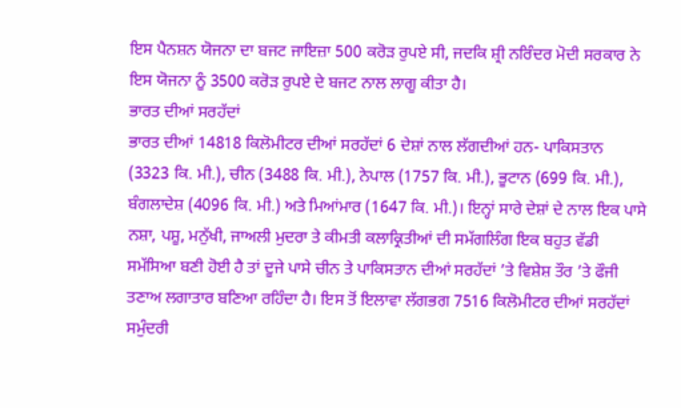ਇਸ ਪੈਨਸ਼ਨ ਯੋਜਨਾ ਦਾ ਬਜਟ ਜਾਇਜ਼ਾ 500 ਕਰੋੜ ਰੁਪਏ ਸੀ, ਜਦਕਿ ਸ਼੍ਰੀ ਨਰਿੰਦਰ ਮੋਦੀ ਸਰਕਾਰ ਨੇ ਇਸ ਯੋਜਨਾ ਨੂੰ 3500 ਕਰੋੜ ਰੁਪਏ ਦੇ ਬਜਟ ਨਾਲ ਲਾਗੂ ਕੀਤਾ ਹੈ।
ਭਾਰਤ ਦੀਆਂ ਸਰਹੱਦਾਂ
ਭਾਰਤ ਦੀਆਂ 14818 ਕਿਲੋਮੀਟਰ ਦੀਆਂ ਸਰਹੱਦਾਂ 6 ਦੇਸ਼ਾਂ ਨਾਲ ਲੱਗਦੀਆਂ ਹਨ- ਪਾਕਿਸਤਾਨ (3323 ਕਿ. ਮੀ.), ਚੀਨ (3488 ਕਿ. ਮੀ.), ਨੇਪਾਲ (1757 ਕਿ. ਮੀ.), ਭੂਟਾਨ (699 ਕਿ. ਮੀ.), ਬੰਗਲਾਦੇਸ਼ (4096 ਕਿ. ਮੀ.) ਅਤੇ ਮਿਆਂਮਾਰ (1647 ਕਿ. ਮੀ.)। ਇਨ੍ਹਾਂ ਸਾਰੇ ਦੇਸ਼ਾਂ ਦੇ ਨਾਲ ਇਕ ਪਾਸੇ ਨਸ਼ਾ, ਪਸ਼ੂ, ਮਨੁੱਖੀ, ਜਾਅਲੀ ਮੁਦਰਾ ਤੇ ਕੀਮਤੀ ਕਲਾਕ੍ਰਿਤੀਆਂ ਦੀ ਸਮੱਗਲਿੰਗ ਇਕ ਬਹੁਤ ਵੱਡੀ ਸਮੱਸਿਆ ਬਣੀ ਹੋਈ ਹੈ ਤਾਂ ਦੂਜੇ ਪਾਸੇ ਚੀਨ ਤੇ ਪਾਕਿਸਤਾਨ ਦੀਆਂ ਸਰਹੱਦਾਂ ’ਤੇ ਵਿਸ਼ੇਸ਼ ਤੌਰ ’ਤੇ ਫੌਜੀ ਤਣਾਅ ਲਗਾਤਾਰ ਬਣਿਆ ਰਹਿੰਦਾ ਹੈ। ਇਸ ਤੋਂ ਇਲਾਵਾ ਲੱਗਭਗ 7516 ਕਿਲੋਮੀਟਰ ਦੀਆਂ ਸਰਹੱਦਾਂ ਸਮੁੰਦਰੀ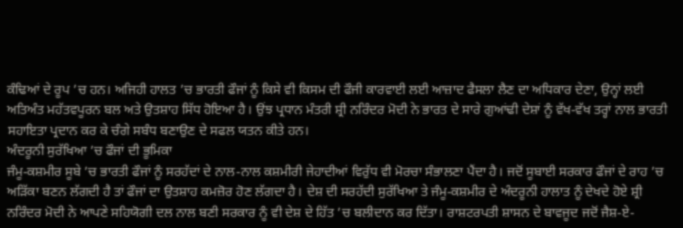ਕੰਢਿਆਂ ਦੇ ਰੂਪ ’ਚ ਹਨ। ਅਜਿਹੀ ਹਾਲਤ ’ਚ ਭਾਰਤੀ ਫੌਜਾਂ ਨੂੰ ਕਿਸੇ ਵੀ ਕਿਸਮ ਦੀ ਫੌਜੀ ਕਾਰਵਾਈ ਲਈ ਆਜ਼ਾਦ ਫੈਸਲਾ ਲੈਣ ਦਾ ਅਧਿਕਾਰ ਦੇਣਾ, ਉਨ੍ਹਾਂ ਲਈ ਅਤਿਅੰਤ ਮਹੱਤਵਪੂਰਨ ਬਲ ਅਤੇ ਉਤਸ਼ਾਹ ਸਿੱਧ ਹੋਇਆ ਹੈ। ਉਂਝ ਪ੍ਰਧਾਨ ਮੰਤਰੀ ਸ਼੍ਰੀ ਨਰਿੰਦਰ ਮੋਦੀ ਨੇ ਭਾਰਤ ਦੇ ਸਾਰੇ ਗੁਆਂਢੀ ਦੇਸ਼ਾਂ ਨੂੰ ਵੱਖ-ਵੱਖ ਤਰ੍ਹਾਂ ਨਾਲ ਭਾਰਤੀ ਸਹਾਇਤਾ ਪ੍ਰਦਾਨ ਕਰ ਕੇ ਚੰਗੇ ਸਬੰਧ ਬਣਾਉਣ ਦੇ ਸਫਲ ਯਤਨ ਕੀਤੇ ਹਨ।
ਅੰਦਰੂਨੀ ਸੁਰੱਖਿਆ ’ਚ ਫੌਜਾਂ ਦੀ ਭੂਮਿਕਾ
ਜੰਮੂ-ਕਸ਼ਮੀਰ ਸੂਬੇ ’ਚ ਭਾਰਤੀ ਫੌਜਾਂ ਨੂੰ ਸਰਹੱਦਾਂ ਦੇ ਨਾਲ-ਨਾਲ ਕਸ਼ਮੀਰੀ ਜੇਹਾਦੀਆਂ ਵਿਰੁੱਧ ਵੀ ਮੋਰਚਾ ਸੰਭਾਲਣਾ ਪੈਂਦਾ ਹੈ। ਜਦੋਂ ਸੂਬਾਈ ਸਰਕਾਰ ਫੌਜਾਂ ਦੇ ਰਾਹ ’ਚ ਅੜਿੱਕਾ ਬਣਨ ਲੱਗਦੀ ਹੈ ਤਾਂ ਫੌਜਾਂ ਦਾ ਉਤਸ਼ਾਹ ਕਮਜ਼ੋਰ ਹੋਣ ਲੱਗਦਾ ਹੈ। ਦੇਸ਼ ਦੀ ਸਰਹੱਦੀ ਸੁਰੱਖਿਆ ਤੇ ਜੰਮੂ-ਕਸ਼ਮੀਰ ਦੇ ਅੰਦਰੂਨੀ ਹਾਲਾਤ ਨੂੰ ਦੇਖਦੇ ਹੋਏ ਸ਼੍ਰੀ ਨਰਿੰਦਰ ਮੋਦੀ ਨੇ ਆਪਣੇ ਸਹਿਯੋਗੀ ਦਲ ਨਾਲ ਬਣੀ ਸਰਕਾਰ ਨੂੰ ਵੀ ਦੇਸ਼ ਦੇ ਹਿੱਤ ’ਚ ਬਲੀਦਾਨ ਕਰ ਦਿੱਤਾ। ਰਾਸ਼ਟਰਪਤੀ ਸ਼ਾਸਨ ਦੇ ਬਾਵਜੂਦ ਜਦੋਂ ਜੈਸ਼-ਏ-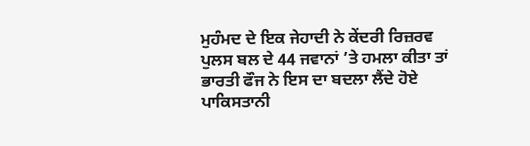ਮੁਹੰਮਦ ਦੇ ਇਕ ਜੇਹਾਦੀ ਨੇ ਕੇਂਦਰੀ ਰਿਜ਼ਰਵ ਪੁਲਸ ਬਲ ਦੇ 44 ਜਵਾਨਾਂ ’ਤੇ ਹਮਲਾ ਕੀਤਾ ਤਾਂ ਭਾਰਤੀ ਫੌਜ ਨੇ ਇਸ ਦਾ ਬਦਲਾ ਲੈਂਦੇ ਹੋਏ ਪਾਕਿਸਤਾਨੀ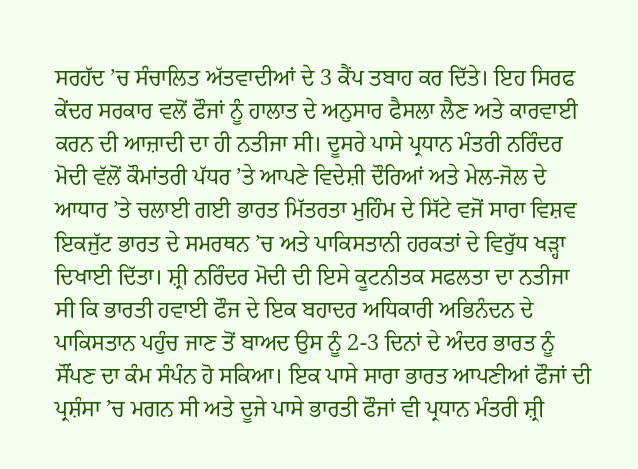ਸਰਹੱਦ ’ਚ ਸੰਚਾਲਿਤ ਅੱਤਵਾਦੀਆਂ ਦੇ 3 ਕੈਂਪ ਤਬਾਹ ਕਰ ਦਿੱਤੇ। ਇਹ ਸਿਰਫ ਕੇਂਦਰ ਸਰਕਾਰ ਵਲੋਂ ਫੌਜਾਂ ਨੂੰ ਹਾਲਾਤ ਦੇ ਅਨੁਸਾਰ ਫੈਸਲਾ ਲੈਣ ਅਤੇ ਕਾਰਵਾਈ ਕਰਨ ਦੀ ਆਜ਼ਾਦੀ ਦਾ ਹੀ ਨਤੀਜਾ ਸੀ। ਦੂਸਰੇ ਪਾਸੇ ਪ੍ਰਧਾਨ ਮੰਤਰੀ ਨਰਿੰਦਰ ਮੋਦੀ ਵੱਲੋਂ ਕੌਮਾਂਤਰੀ ਪੱਧਰ ’ਤੇ ਆਪਣੇ ਵਿਦੇਸ਼ੀ ਦੌਰਿਆਂ ਅਤੇ ਮੇਲ-ਜੋਲ ਦੇ ਆਧਾਰ ’ਤੇ ਚਲਾਈ ਗਈ ਭਾਰਤ ਮਿੱਤਰਤਾ ਮੁਹਿੰਮ ਦੇ ਸਿੱਟੇ ਵਜੋਂ ਸਾਰਾ ਵਿਸ਼ਵ ਇਕਜੁੱਟ ਭਾਰਤ ਦੇ ਸਮਰਥਨ ’ਚ ਅਤੇ ਪਾਕਿਸਤਾਨੀ ਹਰਕਤਾਂ ਦੇ ਵਿਰੁੱਧ ਖੜ੍ਹਾ ਦਿਖਾਈ ਦਿੱਤਾ। ਸ਼੍ਰੀ ਨਰਿੰਦਰ ਮੋਦੀ ਦੀ ਇਸੇ ਕੂਟਨੀਤਕ ਸਫਲਤਾ ਦਾ ਨਤੀਜਾ ਸੀ ਕਿ ਭਾਰਤੀ ਹਵਾਈ ਫੌਜ ਦੇ ਇਕ ਬਹਾਦਰ ਅਧਿਕਾਰੀ ਅਭਿਨੰਦਨ ਦੇ ਪਾਕਿਸਤਾਨ ਪਹੁੰਚ ਜਾਣ ਤੋਂ ਬਾਅਦ ਉਸ ਨੂੰ 2-3 ਦਿਨਾਂ ਦੇ ਅੰਦਰ ਭਾਰਤ ਨੂੰ ਸੌਂਪਣ ਦਾ ਕੰਮ ਸੰਪੰਨ ਹੋ ਸਕਿਆ। ਇਕ ਪਾਸੇ ਸਾਰਾ ਭਾਰਤ ਆਪਣੀਆਂ ਫੌਜਾਂ ਦੀ ਪ੍ਰਸ਼ੰਸਾ ’ਚ ਮਗਨ ਸੀ ਅਤੇ ਦੂਜੇ ਪਾਸੇ ਭਾਰਤੀ ਫੌਜਾਂ ਵੀ ਪ੍ਰਧਾਨ ਮੰਤਰੀ ਸ਼੍ਰੀ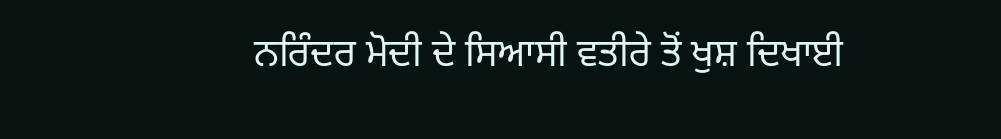ਨਰਿੰਦਰ ਮੋਦੀ ਦੇ ਸਿਆਸੀ ਵਤੀਰੇ ਤੋਂ ਖੁਸ਼ ਦਿਖਾਈ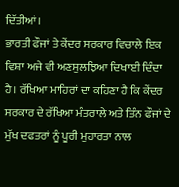ਦਿੱਤੀਆਂ।
ਭਾਰਤੀ ਫੌਜਾਂ ਤੇ ਕੇਂਦਰ ਸਰਕਾਰ ਵਿਚਾਲੇ ਇਕ ਵਿਸ਼ਾ ਅਜੇ ਵੀ ਅਣਸੁਲਝਿਆ ਦਿਖਾਈ ਦਿੰਦਾ ਹੈ। ਰੱਖਿਆ ਮਾਹਿਰਾਂ ਦਾ ਕਹਿਣਾ ਹੈ ਕਿ ਕੇਂਦਰ ਸਰਕਾਰ ਦੇ ਰੱਖਿਆ ਮੰਤਰਾਲੇ ਅਤੇ ਤਿੰਨ ਫੌਜਾਂ ਦੇ ਮੁੱਖ ਦਫਤਰਾਂ ਨੂੰ ਪੂਰੀ ਮੁਹਾਰਤਾ ਨਾਲ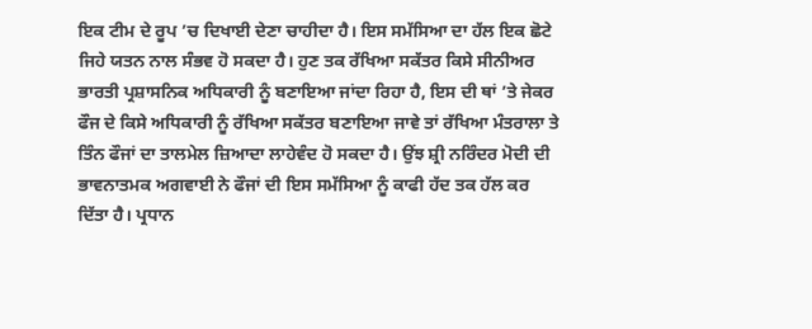ਇਕ ਟੀਮ ਦੇ ਰੂਪ ’ਚ ਦਿਖਾਈ ਦੇਣਾ ਚਾਹੀਦਾ ਹੈ। ਇਸ ਸਮੱਸਿਆ ਦਾ ਹੱਲ ਇਕ ਛੋਟੇ ਜਿਹੇ ਯਤਨ ਨਾਲ ਸੰਭਵ ਹੋ ਸਕਦਾ ਹੈ। ਹੁਣ ਤਕ ਰੱਖਿਆ ਸਕੱਤਰ ਕਿਸੇ ਸੀਨੀਅਰ ਭਾਰਤੀ ਪ੍ਰਸ਼ਾਸਨਿਕ ਅਧਿਕਾਰੀ ਨੂੰ ਬਣਾਇਆ ਜਾਂਦਾ ਰਿਹਾ ਹੈ, ਇਸ ਦੀ ਥਾਂ ’ਤੇ ਜੇਕਰ ਫੌਜ ਦੇ ਕਿਸੇ ਅਧਿਕਾਰੀ ਨੂੰ ਰੱਖਿਆ ਸਕੱਤਰ ਬਣਾਇਆ ਜਾਵੇ ਤਾਂ ਰੱਖਿਆ ਮੰਤਰਾਲਾ ਤੇ ਤਿੰਨ ਫੌਜਾਂ ਦਾ ਤਾਲਮੇਲ ਜ਼ਿਆਦਾ ਲਾਹੇਵੰਦ ਹੋ ਸਕਦਾ ਹੈ। ਉਂਝ ਸ਼੍ਰੀ ਨਰਿੰਦਰ ਮੋਦੀ ਦੀ ਭਾਵਨਾਤਮਕ ਅਗਵਾਈ ਨੇ ਫੌਜਾਂ ਦੀ ਇਸ ਸਮੱਸਿਆ ਨੂੰ ਕਾਫੀ ਹੱਦ ਤਕ ਹੱਲ ਕਰ ਦਿੱਤਾ ਹੈ। ਪ੍ਰਧਾਨ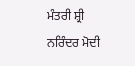ਮੰਤਰੀ ਸ਼੍ਰੀ ਨਰਿੰਦਰ ਮੋਦੀ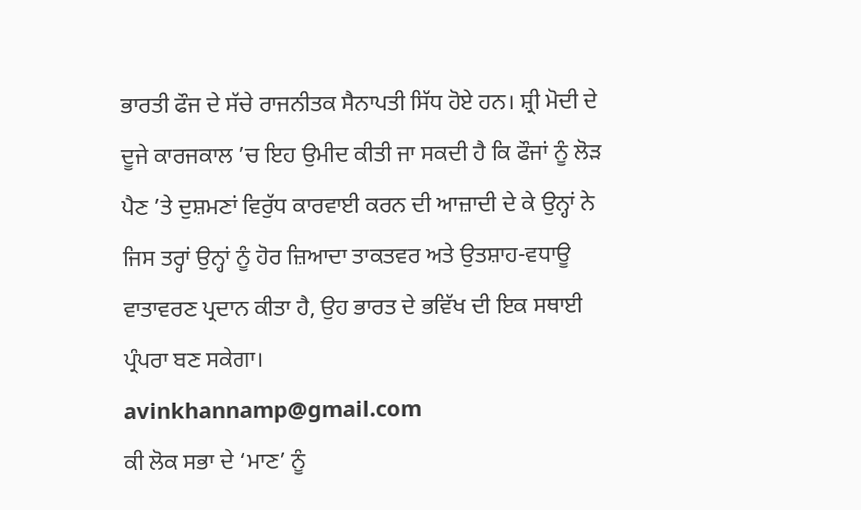ਭਾਰਤੀ ਫੌਜ ਦੇ ਸੱਚੇ ਰਾਜਨੀਤਕ ਸੈਨਾਪਤੀ ਸਿੱਧ ਹੋਏ ਹਨ। ਸ਼੍ਰੀ ਮੋਦੀ ਦੇ ਦੂਜੇ ਕਾਰਜਕਾਲ ’ਚ ਇਹ ਉਮੀਦ ਕੀਤੀ ਜਾ ਸਕਦੀ ਹੈ ਕਿ ਫੌਜਾਂ ਨੂੰ ਲੋੜ ਪੈਣ ’ਤੇ ਦੁਸ਼ਮਣਾਂ ਵਿਰੁੱਧ ਕਾਰਵਾਈ ਕਰਨ ਦੀ ਆਜ਼ਾਦੀ ਦੇ ਕੇ ਉਨ੍ਹਾਂ ਨੇ ਜਿਸ ਤਰ੍ਹਾਂ ਉਨ੍ਹਾਂ ਨੂੰ ਹੋਰ ਜ਼ਿਆਦਾ ਤਾਕਤਵਰ ਅਤੇ ਉਤਸ਼ਾਹ-ਵਧਾਊ ਵਾਤਾਵਰਣ ਪ੍ਰਦਾਨ ਕੀਤਾ ਹੈ, ਉਹ ਭਾਰਤ ਦੇ ਭਵਿੱਖ ਦੀ ਇਕ ਸਥਾਈ ਪ੍ਰੰਪਰਾ ਬਣ ਸਕੇਗਾ।
avinkhannamp@gmail.com
ਕੀ ਲੋਕ ਸਭਾ ਦੇ ‘ਮਾਣ’ ਨੂੰ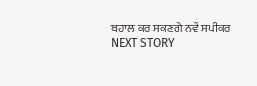ਬਹਾਲ ਕਰ ਸਕਣਗੇ ਨਵੇਂ ਸਪੀਕਰ
NEXT STORY